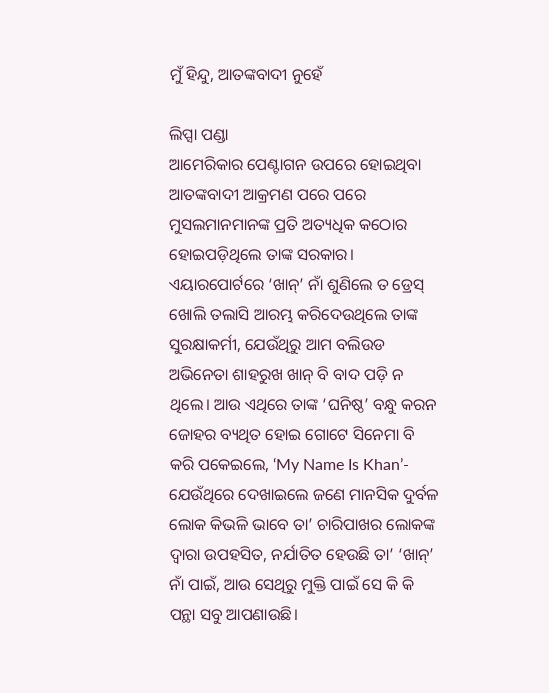ମୁଁ ହିନ୍ଦୁ, ଆତଙ୍କବାଦୀ ନୁହେଁ

ଲିପ୍ସା ପଣ୍ଡା
ଆମେରିକାର ପେଣ୍ଟାଗନ ଉପରେ ହୋଇଥିବା ଆତଙ୍କବାଦୀ ଆକ୍ରମଣ ପରେ ପରେ ମୁସଲମାନମାନଙ୍କ ପ୍ରତି ଅତ୍ୟଧିକ କଠୋର ହୋଇପଡ଼ିଥିଲେ ତାଙ୍କ ସରକାର। ଏୟାରପୋର୍ଟରେ ‘ଖାନ୍‌’ ନାଁ ଶୁଣିଲେ ତ ଡ୍ରେସ୍‌ ଖୋଲି ତଲାସି ଆରମ୍ଭ କରିଦେଉଥିଲେ ତାଙ୍କ ସୁରକ୍ଷାକର୍ମୀ, ଯେଉଁଥିରୁ ଆମ ବଲିଉଡ ଅଭିନେତା ଶାହରୁଖ ଖାନ୍‌ ବି ବାଦ ପଡ଼ି ନ ଥିଲେ। ଆଉ ଏଥିରେ ତାଙ୍କ ‘ଘନିଷ୍ଠ’ ବନ୍ଧୁ କରନ ଜୋହର ବ୍ୟଥିତ ହୋଇ ଗୋଟେ ସିନେମା ବି କରି ପକେଇଲେ, ‘My Name Is Khan’- ଯେଉଁଥିରେ ଦେଖାଇଲେ ଜଣେ ମାନସିକ ଦୁର୍ବଳ ଲୋକ କିଭଳି ଭାବେ ତା’ ଚାରିପାଖର ଲୋକଙ୍କ ଦ୍ୱାରା ଉପହସିତ, ନର୍ଯାତିତ ହେଉଛି ତା’ ‘ଖାନ୍‌’ ନାଁ ପାଇଁ, ଆଉ ସେଥିରୁ ମୁକ୍ତି ପାଇଁ ସେ କି କି ପନ୍ଥା ସବୁ ଆପଣାଉଛି।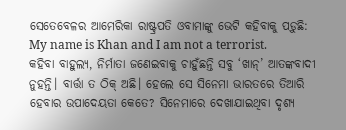ସେତେବେଳର ଆମେରିକା ରାଷ୍ଟ୍ରପତି ଓବାମାଙ୍କୁ ଭେଟି କହିବାକୁ ପଡ଼ୁଛି: My name is Khan and I am not a terrorist.
କହିବା ବାହୁଲ୍ୟ, ନିର୍ମାତା ଜଣେଇବାକୁ ଚାହୁଁଛନ୍ତି ସବୁ ‘ଖାନ୍‌’ ଆତଙ୍କବାଦୀ ନୁହନ୍ତି। ବାର୍ତ୍ତା ତ ଠିକ୍‌ ଅଛି। ହେଲେ ସେ ସିନେମା ଭାରତରେ ତିଆରି ହେବାର ଉପାଦେୟତା କେତେ? ସିନେମାରେ ଦେଖାଯାଇଥିବା ଦୃଶ୍ୟ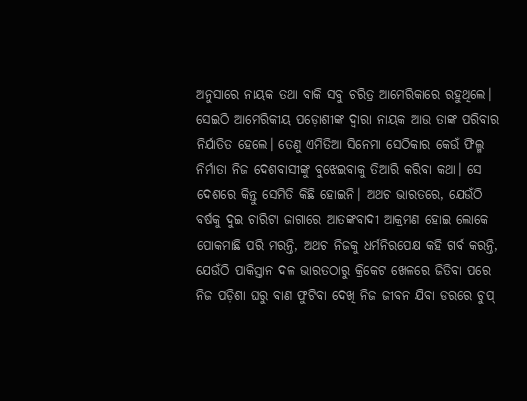ଅନୁସାରେ ନାୟକ ତଥା ବାକି ସବୁ ଚରିତ୍ର ଆମେରିକାରେ ରହୁଥିଲେ। ସେଇଠି ଆମେରିକୀୟ ପଡ଼ୋଶୀଙ୍କ ଦ୍ୱାରା ନାୟକ ଆଉ ତାଙ୍କ ପରିବାର ନିର୍ଯାତିତ ହେଲେ। ତେଣୁ ଏମିତିଆ ସିନେମା ସେଠିକାର କେଉଁ ଫିଲ୍ମ ନିର୍ମାତା ନିଜ ଦେଶବାସୀଙ୍କୁ ବୁଝେଇବାକୁ ତିଆରି କରିବା କଥା। ସେ ଦେଶରେ କିନ୍ତୁ ସେମିତି କିଛି ହୋଇନି। ଅଥଚ ଭାରତରେ, ଯେଉଁଠି ବର୍ଷକୁ ଦୁଇ ଚାରିଟା ଜାଗାରେ ଆତଙ୍କବାଦୀ ଆକ୍ରମଣ ହୋଇ ଲୋକେ ପୋକମାଛି ପରି ମରନ୍ତି, ଅଥଚ ନିଜକୁ ଧର୍ମନିରପେକ୍ଷ କହି ଗର୍ବ କରନ୍ତି, ଯେଉଁଠି ପାକିସ୍ତାନ ଦଳ ଭାରତଠାରୁ କ୍ରିକେଟ ଖେଳରେ ଜିତିବା ପରେ ନିଜ ପଡ଼ିଶା ଘରୁ ବାଣ ଫୁଟିବା ଦେଖି ନିଜ ଜୀବନ ଯିବା ଡରରେ ଚୁପ୍‌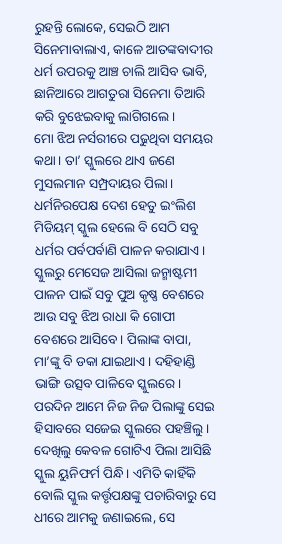ରୁହନ୍ତି ଲୋକେ, ସେଇଠି ଆମ ସିନେମାବାଲାଏ, କାଳେ ଆତଙ୍କବାଦୀର ଧର୍ମ ଉପରକୁ ଆଞ୍ଚ ଚାଲି ଆସିବ ଭାବି, ଛାନିଆରେ ଆଗତୁରା ସିନେମା ତିଆରି କରି ବୁଝେଇବାକୁ ଲାଗିଗଲେ।
ମୋ ଝିଅ ନର୍ସରୀରେ ପଢୁଥିବା ସମୟର କଥା। ତା’ ସ୍କୁଲରେ ଥାଏ ଜଣେ ମୁସଲମାନ ସମ୍ପ୍ରଦାୟର ପିଲା। ଧର୍ମନିରପେକ୍ଷ ଦେଶ ହେତୁ ଇଂଲିଶ ମିଡିୟମ୍‌ ସ୍କୁଲ ହେଲେ ବି ସେଠି ସବୁ ଧର୍ମର ପର୍ବପର୍ବାଣି ପାଳନ କରାଯାଏ। ସ୍କୁଲରୁ ମେସେଜ ଆସିଲା ଜନ୍ମାଷ୍ଟମୀ ପାଳନ ପାଇଁ ସବୁ ପୁଅ କୃଷ୍ଣ ବେଶରେ ଆଉ ସବୁ ଝିଅ ରାଧା କି ଗୋପୀ ବେଶରେ ଆସିବେ। ପିଲାଙ୍କ ବାପା, ମା’ଙ୍କୁ ବି ଡକା ଯାଇଥାଏ। ଦହିହାଣ୍ଡି ଭାଙ୍ଗି ଉତ୍ସବ ପାଳିବେ ସ୍କୁଲରେ। ପରଦିନ ଆମେ ନିଜ ନିଜ ପିଲାଙ୍କୁ ସେଇ ହିସାବରେ ସଜେଇ ସ୍କୁଲରେ ପହଞ୍ଚିଲୁ। ଦେଖିଲୁ କେବଳ ଗୋଟିଏ ପିଲା ଆସିଛି ସ୍କୁଲ ୟୁନିଫର୍ମ ପିନ୍ଧି। ଏମିତି କାହିଁକି ବୋଲି ସ୍କୁଲ କର୍ତ୍ତୃପକ୍ଷଙ୍କୁ ପଚାରିବାରୁ ସେ ଧୀରେ ଆମକୁ ଜଣାଇଲେ, ସେ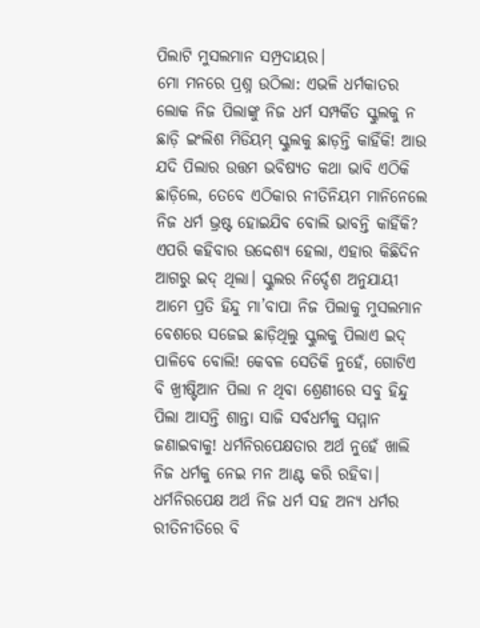ପିଲାଟି ମୁସଲମାନ ସମ୍ପ୍ରଦାୟର।
ମୋ ମନରେ ପ୍ରଶ୍ନ ଉଠିଲା: ଏଭଳି ଧର୍ମକାତର ଲୋକ ନିଜ ପିଲାଙ୍କୁ ନିଜ ଧର୍ମ ସମ୍ପର୍କିତ ସ୍କୁଲକୁ ନ ଛାଡ଼ି ଇଂଲିଶ ମିଡିୟମ୍‌ ସ୍କୁଲକୁ ଛାଡ଼ନ୍ତି କାହିଁକି! ଆଉ ଯଦି ପିଲାର ଉତ୍ତମ ଭବିଷ୍ୟତ କଥା ଭାବି ଏଠିକି ଛାଡ଼ିଲେ, ତେବେ ଏଠିକାର ନୀତିନିୟମ ମାନିନେଲେ ନିଜ ଧର୍ମ ଭ୍ରଷ୍ଟ ହୋଇଯିବ ବୋଲି ଭାବନ୍ତି କାହିଁକି? ଏପରି କହିବାର ଉଦ୍ଦେଶ୍ୟ ହେଲା, ଏହାର କିଛିଦିନ ଆଗରୁ ଇଦ୍‌ ଥିଲା। ସ୍କୁଲର ନିର୍ଦ୍ଦେଶ ଅନୁଯାୟୀ ଆମେ ପ୍ରତି ହିନ୍ଦୁ ମା’ବାପା ନିଜ ପିଲାକୁ ମୁସଲମାନ ବେଶରେ ସଜେଇ ଛାଡ଼ିଥିଲୁ ସ୍କୁଲକୁ ପିଲାଏ ଇଦ୍‌ ପାଳିବେ ବୋଲି! କେବଳ ସେତିକି ନୁହେଁ, ଗୋଟିଏ ବି ଖ୍ରୀଷ୍ଟିଆନ ପିଲା ନ ଥିବା ଶ୍ରେଣୀରେ ସବୁ ହିନ୍ଦୁ ପିଲା ଆସନ୍ତି ଶାନ୍ତା ସାଜି ସର୍ବଧର୍ମକୁ ସମ୍ମାନ ଜଣାଇବାକୁ! ଧର୍ମନିରପେକ୍ଷତାର ଅର୍ଥ ନୁହେଁ ଖାଲି ନିଜ ଧର୍ମକୁ ନେଇ ମନ ଆଣ୍ଟ କରି ରହିବା। ଧର୍ମନିରପେକ୍ଷ ଅର୍ଥ ନିଜ ଧର୍ମ ସହ ଅନ୍ୟ ଧର୍ମର ରୀତିନୀତିରେ ବି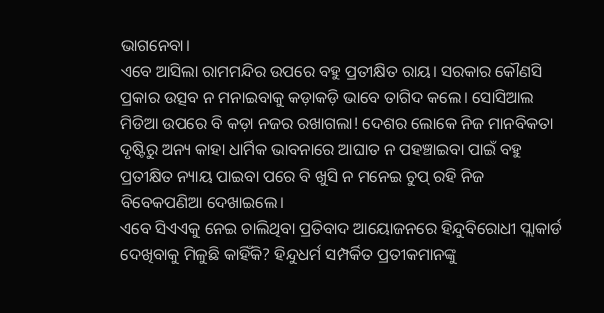ଭାଗନେବା।
ଏବେ ଆସିଲା ରାମମନ୍ଦିର ଉପରେ ବହୁ ପ୍ରତୀକ୍ଷିତ ରାୟ। ସରକାର କୌଣସି ପ୍ରକାର ଉତ୍ସବ ନ ମନାଇବାକୁ କଡ଼ାକଡ଼ି ଭାବେ ତାଗିଦ କଲେ। ସୋସିଆଲ ମିଡିଆ ଉପରେ ବି କଡ଼ା ନଜର ରଖାଗଲା! ଦେଶର ଲୋକେ ନିଜ ମାନବିକତା ଦୃଷ୍ଟିରୁ ଅନ୍ୟ କାହା ଧାର୍ମିକ ଭାବନାରେ ଆଘାତ ନ ପହଞ୍ଚାଇବା ପାଇଁ ବହୁ ପ୍ରତୀକ୍ଷିତ ନ୍ୟାୟ ପାଇବା ପରେ ବି ଖୁସି ନ ମନେଇ ଚୁପ୍‌ ରହି ନିଜ ବିବେକପଣିଆ ଦେଖାଇଲେ।
ଏବେ ସିଏଏକୁ ନେଇ ଚାଲିଥିବା ପ୍ରତିବାଦ ଆୟୋଜନରେ ହିନ୍ଦୁବିରୋଧୀ ପ୍ଲାକାର୍ଡ ଦେଖିବାକୁ ମିଳୁଛି କାହିଁକି? ହିନ୍ଦୁଧର୍ମ ସମ୍ପର୍କିତ ପ୍ରତୀକମାନଙ୍କୁ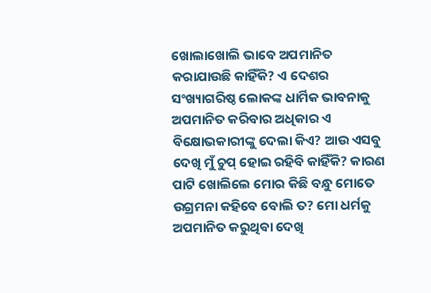ଖୋଲାଖୋଲି ଭାବେ ଅପମାନିତ କରାଯାଉଛି କାହିଁକି? ଏ ଦେଶର ସଂଖ୍ୟାଗରିଷ୍ଠ ଲୋକଙ୍କ ଧାର୍ମିକ ଭାବନାକୁ ଅପମାନିତ କରିବାର ଅଧିକାର ଏ ବିକ୍ଷୋଭକାରୀଙ୍କୁ ଦେଲା କିଏ? ଆଉ ଏସବୁ ଦେଖି ମୁଁ ଚୁପ୍‌ ହୋଇ ରହିବି କାହିଁକି? କାରଣ ପାଟି ଖୋଲିଲେ ମୋର କିଛି ବନ୍ଧୁ ମୋତେ ଉଗ୍ରମନା କହିବେ ବୋଲି ତ? ମୋ ଧର୍ମକୁ ଅପମାନିତ କରୁଥିବା ଦେଖି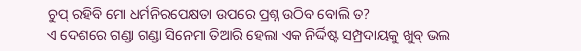ଚୁପ୍‌ ରହିବି ମୋ ଧର୍ମନିରପେକ୍ଷତା ଉପରେ ପ୍ରଶ୍ନ ଉଠିବ ବୋଲି ତ?
ଏ ଦେଶରେ ଗଣ୍ଡା ଗଣ୍ଡା ସିନେମା ତିଆରି ହେଲା ଏକ ନିର୍ଦ୍ଦିଷ୍ଟ ସମ୍ପ୍ରଦାୟକୁ ଖୁବ୍‌ ଭଲ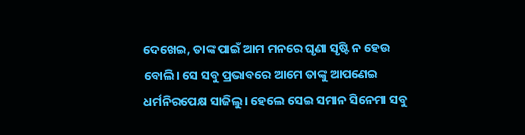ଦେଖେଇ, ତାଙ୍କ ପାଇଁ ଆମ ମନରେ ଘୃଣା ସୃଷ୍ଟି ନ ହେଉ ବୋଲି। ସେ ସବୁ ପ୍ରଭାବରେ ଆମେ ତାଙ୍କୁ ଆପଣେଇ ଧର୍ମନିରପେକ୍ଷ ସାଜିଲୁ। ହେଲେ ସେଇ ସମାନ ସିନେମା ସବୁ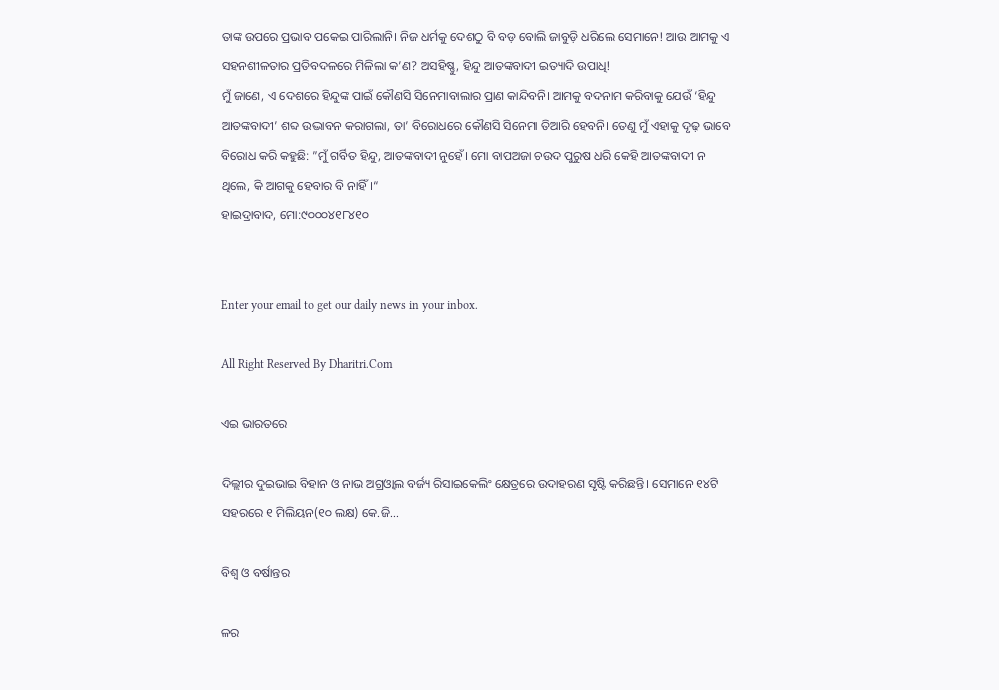ତାଙ୍କ ଉପରେ ପ୍ରଭାବ ପକେଇ ପାରିଲାନି। ନିଜ ଧର୍ମକୁ ଦେଶଠୁ ବି ବଡ଼ ବୋଲି ଜାବୁଡ଼ି ଧରିଲେ ସେମାନେ! ଆଉ ଆମକୁ ଏ ସହନଶୀଳତାର ପ୍ରତିବଦଳରେ ମିଳିଲା କ’ଣ? ଅସହିଷ୍ଣୁ, ହିନ୍ଦୁ ଆତଙ୍କବାଦୀ ଇତ୍ୟାଦି ଉପାଧି!
ମୁଁ ଜାଣେ, ଏ ଦେଶରେ ହିନ୍ଦୁଙ୍କ ପାଇଁ କୌଣସି ସିନେମାବାଲାର ପ୍ରାଣ କାନ୍ଦିବନି। ଆମକୁ ବଦନାମ କରିବାକୁ ଯେଉଁ ‘ହିନ୍ଦୁ ଆତଙ୍କବାଦୀ’ ଶବ୍ଦ ଉଦ୍ଭାବନ କରାଗଲା, ତା’ ବିରୋଧରେ କୌଣସି ସିନେମା ତିଆରି ହେବନି। ତେଣୁ ମୁଁ ଏହାକୁ ଦୃଢ଼ ଭାବେ ବିରୋଧ କରି କହୁଛି: ”ମୁଁ ଗର୍ବିତ ହିନ୍ଦୁ, ଆତଙ୍କବାଦୀ ନୁହେଁ। ମୋ ବାପଅଜା ଚଉଦ ପୁରୁଷ ଧରି କେହି ଆତଙ୍କବାଦୀ ନ ଥିଲେ, କି ଆଗକୁ ହେବାର ବି ନାହିଁ।“
ହାଇଦ୍ରାବାଦ, ମୋ:୯୦୦୦୪୧୮୪୧୦


Enter your email to get our daily news in your inbox.

All Right Reserved By Dharitri.Com

ଏଇ ଭାରତରେ

ଦିଲ୍ଲୀର ଦୁଇଭାଇ ବିହାନ ଓ ନାଭ ଅଗ୍ରଓ୍ୱାଲ ବର୍ଜ୍ୟ ରିସାଇକେଲିଂ କ୍ଷେତ୍ରରେ ଉଦାହରଣ ସୃଷ୍ଟି କରିଛନ୍ତି। ସେମାନେ ୧୪ଟି ସହରରେ ୧ ମିଲିୟନ(୧୦ ଲକ୍ଷ) କେ.ଜି...

ବିଶ୍ୱ ଓ ବର୍ଷାନ୍ତର

ଳର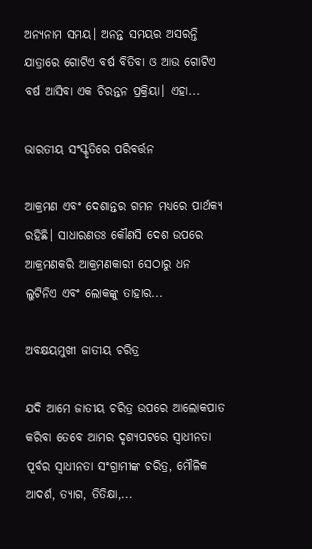ଅନ୍ୟନାମ ସମୟ। ଅନନ୍ତ ସମୟର ଅସରନ୍ତି ଯାତ୍ରାରେ ଗୋଟିଏ ବର୍ଷ ବିତିବା ଓ ଆଉ ଗୋଟିଏ ବର୍ଷ ଆସିବା ଏକ ଚିରନ୍ତନ ପ୍ରକ୍ରିୟା। ଏହା...

ଭାରତୀୟ ସଂସ୍କୃତିରେ ପରିବର୍ତ୍ତନ

ଆକ୍ରମଣ ଏବଂ ଦେଶାନ୍ତର ଗମନ ମଧ୍ୟରେ ପାର୍ଥକ୍ୟ ରହିଛି। ସାଧାରଣତଃ କୌଣସି ଦେଶ ଉପରେ ଆକ୍ରମଣକରି ଆକ୍ରମଣକାରୀ ସେଠାରୁ ଧନ ଲୁଟିନିଏ ଏବଂ ଲୋକଙ୍କୁ ତାହାର...

ଅବକ୍ଷୟମୁଖୀ ଜାତୀୟ ଚରିତ୍ର

ଯଦି ଆମେ ଜାତୀୟ ଚରିତ୍ର ଉପରେ ଆଲୋକପାତ କରିବା ତେବେ ଆମର ଦୃଶ୍ୟପଟରେ ସ୍ବାଧୀନତା ପୂର୍ବର ସ୍ବାଧୀନତା ସଂଗ୍ରାମୀଙ୍କ ଚରିତ୍ର, ମୌଳିକ ଆଦର୍ଶ, ତ୍ୟାଗ, ତିତିକ୍ଷା,...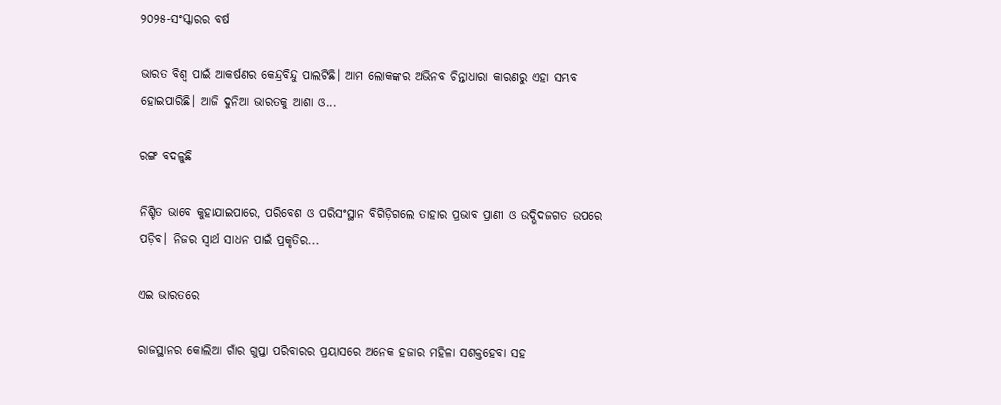୨୦୨୫-ସଂସ୍କାରର ବର୍ଷ

ଭାରତ ବିଶ୍ୱ ପାଇଁ ଆକର୍ଷଣର କେନ୍ଦ୍ରବିନ୍ଦୁ ପାଲଟିଛି। ଆମ ଲୋକଙ୍କର ଅଭିନବ ଚିନ୍ତାଧାରା କାରଣରୁ ଏହା ସମ୍ଭବ ହୋଇପାରିଛି। ଆଜି ଦୁନିଆ ଭାରତକୁ ଆଶା ଓ...

ରଙ୍ଗ ବଦଳୁଛି

ନିଶ୍ଚିତ ଭାବେ କୁହାଯାଇପାରେ, ପରିବେଶ ଓ ପରିସଂସ୍ଥାନ ବିଗିଡ଼ିଗଲେ ତାହାର ପ୍ରଭାବ ପ୍ରାଣୀ ଓ ଉଦ୍ଭିଦଜଗତ ଉପରେ ପଡ଼ିବ। ନିଜର ସ୍ବାର୍ଥ ସାଧନ ପାଇଁ ପ୍ରକୃତିର...

ଏଇ ଭାରତରେ

ରାଜସ୍ଥାନର କୋଲିଆ ଗାଁର ଗୁପ୍ତା ପରିବାରର ପ୍ରୟାସରେ ଅନେକ ହଜାର ମହିଳା ସଶକ୍ତହେବା ସହ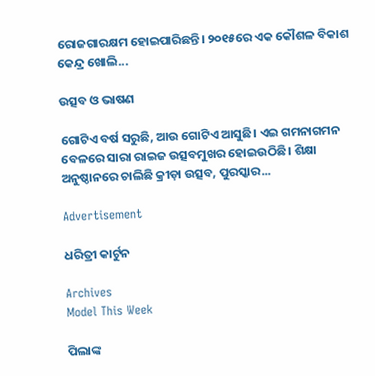ରୋଜଗାରକ୍ଷମ ହୋଇପାରିଛନ୍ତି। ୨୦୧୫ରେ ଏକ କୌଶଳ ବିକାଶ କେନ୍ଦ୍ର ଖୋଲି...

ଉତ୍ସବ ଓ ଭାଷଣ

ଗୋଟିଏ ବର୍ଷ ସରୁଛି, ଆଉ ଗୋଟିଏ ଆସୁଛି। ଏଇ ଗମନାଗମନ ବେଳରେ ସାରା ରାଇଜ ଉତ୍ସବମୁଖର ହୋଇଉଠିଛି। ଶିକ୍ଷା ଅନୁଷ୍ଠାନରେ ଚାଲିଛି କ୍ରୀଡ଼ା ଉତ୍ସବ, ପୁରସ୍କାର...

Advertisement

ଧରିତ୍ରୀ କାର୍ଟୁନ

Archives
Model This Week

ପିଲାଙ୍କ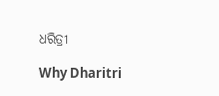ଧରିତ୍ରୀ

Why Dharitri